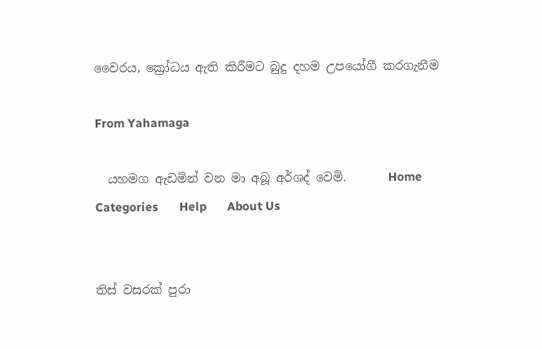වෛරය, ක්‍රෝධය ඇති කිරීමට බුදු දහම උපයෝගී කරගැනීම

From Yahamaga

  යහමග ඇඩමින් වන මා අබූ අර්ශද් වෙමි.       Home       Categories       Help       About Us


තිස් වසරක් පුරා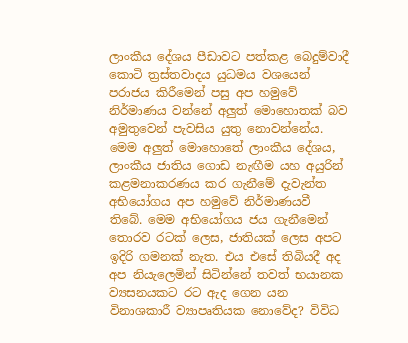ලාංකීය දේශය පීඩාවට පත්කළ බෙදුම්වාදී කොටි ත්‍රස්තවාදය යුධමය වශයෙන් පරාජය කිරීමෙන් පසු අප හමුවේ නිර්මාණය වන්නේ අලුත් මොහොතක් බව අමුතුවෙන් පැවසිය යුතු නොවන්නේය. මෙම අලුත් මොහොතේ ලාංකීය දේශය, ලාංකීය ජාතිය ගොඩ නැඟීම යහ අයුරින් කළමනාකරණය කර ගැනීමේ දැවැන්ත අභියෝගය අප හමුවේ නිර්මාණයවී තිබේ. මෙම අභියෝගය ජය ගැනීමෙන් තොරව රටක් ලෙස, ජාතියක් ලෙස අපට ඉදිරි ගමනක් නැත. එය එසේ තිබියදී අද අප නියැලෙමින් සිටින්නේ තවත් භයානක ව්‍යසනයකට රට ඇද ගෙන යන විනාශකාරී ව්‍යාපෘතියක නොවේද? විවිධ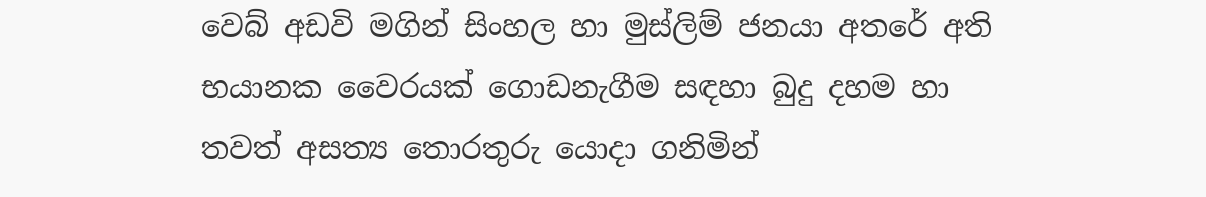වෙබ් අඩවි මගින් සිංහල හා මුස්ලිම් ජනයා අතරේ අති භයානක වෛරයක් ගොඩනැගීම සඳහා බුදු දහම හා තවත් අසත්‍ය තොරතුරු යොදා ගනිමින්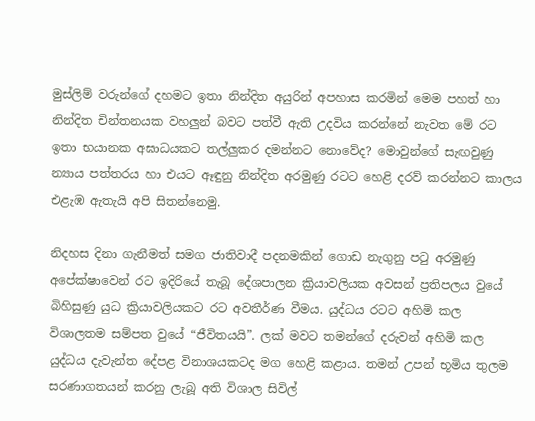මුස්ලිම් වරුන්ගේ දහමට ඉතා නින්දිත අයුරින් අපහාස කරමින් මෙම පහත් හා නින්දිත චින්තනයක වහලුන් බවට පත්වී ඇති උදවිය කරන්නේ නැවත මේ රට ඉතා භයානක අඝාධයකට තල්ලුකර දමන්නට නොවේද? මොවුන්ගේ සැඟවුණු න්‍යාය පත්තරය හා එයට ඈඳුනු නින්දිත අරමුණු රටට හෙළි දරව් කරන්නට කාලය එළැඹ ඇතැයි අපි සිතන්නෙමු.

නිදහස දිනා ගැනීමත් සමග ජාතිවාදී පදනමකින් ගොඩ නැගුනු පටු අරමුණු අපේක්ෂාවෙන් රට ඉදිරියේ තැබූ දේශපාලන ක්‍රියාවලියක අවසන් ප්‍රතිපලය වුයේ බිහිසුණු යුධ ක්‍රියාවලියකට රට අවතීර්ණ වීමය. යුද්ධය රටට අහිමි කල විශාලතම සම්පත වුයේ “ජීවිතයයි”. ලක් මවට තමන්ගේ දරුවන් අහිමි කල යුද්ධය දැවැන්ත දේපළ විනාශයකටද මග හෙළි කළාය. තමන් උපන් භූමිය තුලම සරණාගතයන් කරනු ලැබූ අති විශාල සිවිල්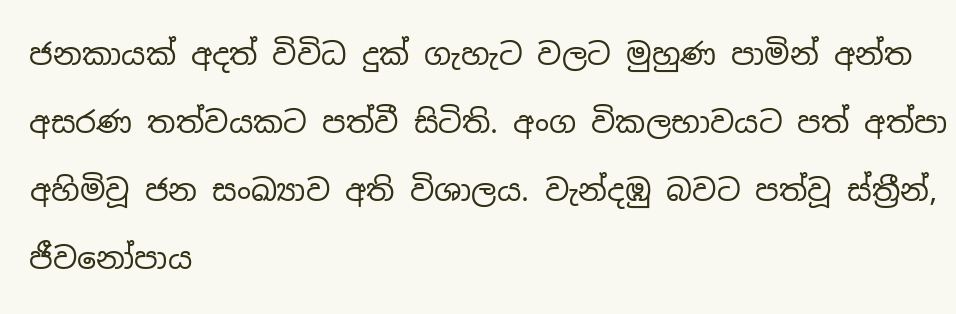ජනකායක් අදත් විවිධ දුක් ගැහැට වලට මුහුණ පාමින් අන්ත අසරණ තත්වයකට පත්වී සිටිති. අංග විකලභාවයට පත් අත්පා අහිමිවූ ජන සංඛ්‍යාව අති විශාලය. වැන්දඹු බවට පත්වූ ස්ත්‍රීන්, ජීවනෝපාය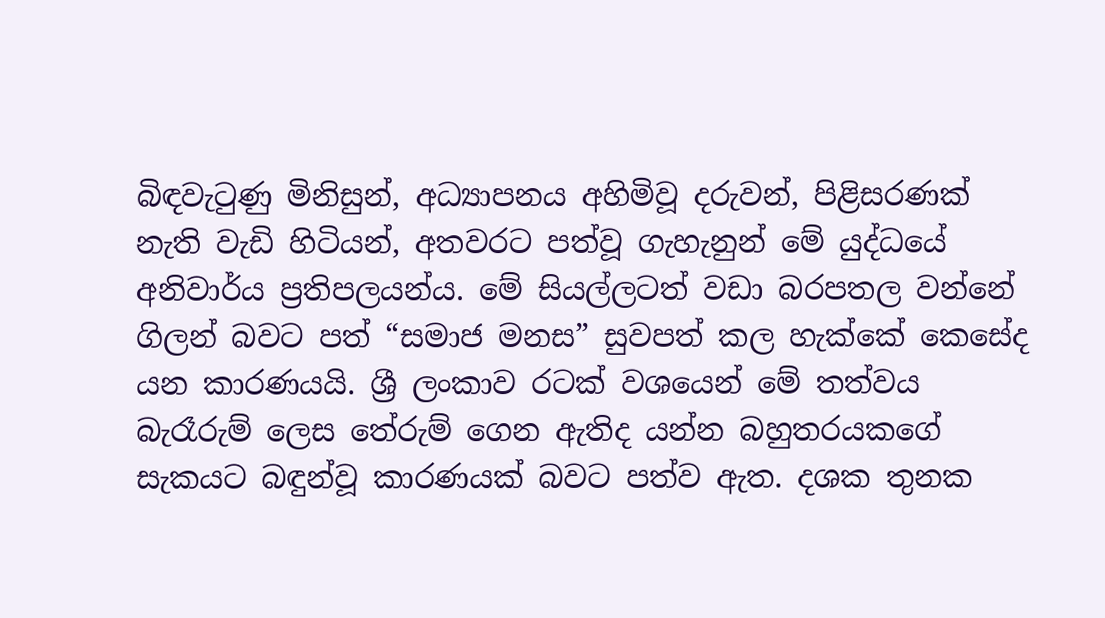බිඳවැටුණු මිනිසුන්, අධ්‍යාපනය අහිමිවූ දරුවන්, පිළිසරණක් නැති වැඩි හිටියන්, අතවරට පත්වූ ගැහැනුන් මේ යුද්ධයේ අනිවාර්ය ප්‍රතිපලයන්ය. මේ සියල්ලටත් වඩා බරපතල වන්නේ ගිලන් බවට පත් “සමාජ මනස” සුවපත් කල හැක්කේ කෙසේද යන කාරණයයි. ශ්‍රී ලංකාව රටක් වශයෙන් මේ තත්වය බැරෑරුම් ලෙස තේරුම් ගෙන ඇතිද යන්න බහුතරයකගේ සැකයට බඳුන්වූ කාරණයක් බවට පත්ව ඇත. දශක තුනක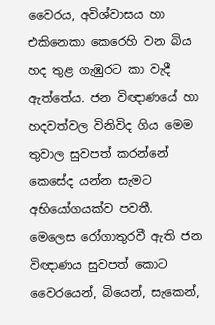වෛරය, අවිශ්වාසය හා එකිනෙකා කෙරෙහි වන බිය හද තුළ ගැඹුරට කා වැදී ඇත්තේය. ජන විඥාණයේ හා හදවත්වල විනිවිද ගිය මෙම තුවාල සුවපත් කරන්නේ කෙසේද යන්න සැමට අභියෝගයක්ව පවතී. මෙලෙස රෝගාතුරවී ඇති ජන විඥාණය සුවපත් කොට වෛරයෙන්, බියෙන්, සැකෙන්,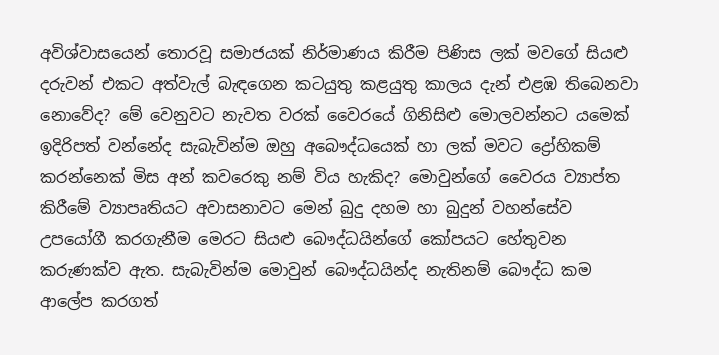අවිශ්වාසයෙන් තොරවූ සමාජයක් නිර්මාණය කිරීම පිණිස ලක් මවගේ සියළු දරුවන් එකට අත්වැල් බැඳගෙන කටයුතු කළයුතු කාලය දැන් එළඹ තිබෙනවා නොවේද? මේ වෙනුවට නැවත වරක් වෛරයේ ගිනිසිළු මොලවන්නට යමෙක් ඉදිරිපත් වන්නේද සැබැවින්ම ඔහු අබෞද්ධයෙක් හා ලක් මවට ද්‍රෝහිකම් කරන්නෙක් මිස අන් කවරෙකු නම් විය හැකිද? මොවුන්ගේ වෛරය ව්‍යාප්ත කිරීමේ ව්‍යාපෘතියට අවාසනාවට මෙන් බුදු දහම හා බුදුන් වහන්සේව උපයෝගී කරගැනීම මෙරට සියළු බෞද්ධයින්ගේ කෝපයට හේතුවන කරුණක්ව ඇත. සැබැවින්ම මොවුන් බෞද්ධයින්ද නැතිනම් බෞද්ධ කම ආලේප කරගත්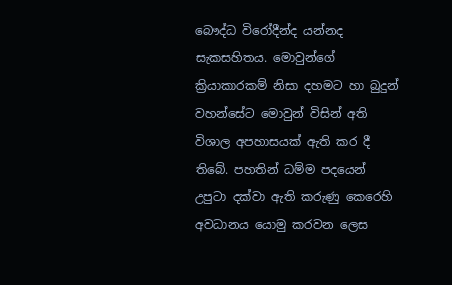බෞද්ධ විරෝදීන්ද යන්නද සැකසහිතය. මොවුන්ගේ ක්‍රියාකාරකම් නිසා දහමට හා බුදුන් වහන්සේට මොවුන් විසින් අති විශාල අපහාසයක් ඇති කර දී තිබේ. පහතින් ධම්ම පදයෙන් උපුටා දක්වා ඇති කරුණු කෙරෙහි අවධානය යොමු කරවන ලෙස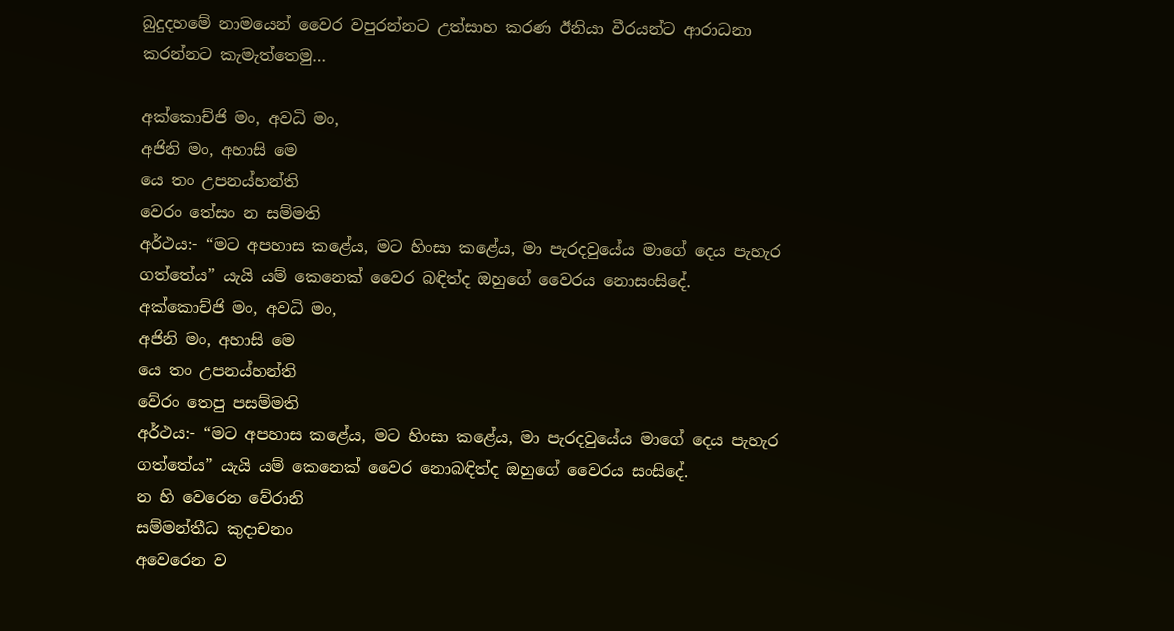බුදුදහමේ නාමයෙන් වෛර වපුරන්නට උත්සාහ කරණ ඊනියා වීරයන්ට ආරාධනා කරන්නට කැමැත්තෙමු…

අක්කොච්ජි මං, අවධි මං,
අජිනි මං, අහාසි මෙ
යෙ තං උපනය්හන්ති
වෙරං තේසං න සම්මති
අර්ථය:- “මට අපහාස කළේය, මට හිංසා කළේය, මා පැරදවුයේය මාගේ දෙය පැහැර ගත්තේය” යැයි යම් කෙනෙක් වෛර බඳිත්ද ඔහුගේ වෛරය නොසංසිදේ.
අක්කොච්ජි මං, අවධි මං,
අජිනි මං, අහාසි මෙ
යෙ තං උපනය්හන්ති
වේරං තෙපු පසම්මති
අර්ථය:- “මට අපහාස කළේය, මට හිංසා කළේය, මා පැරදවුයේය මාගේ දෙය පැහැර ගත්තේය” යැයි යම් කෙනෙක් වෛර නොබඳිත්ද ඔහුගේ වෛරය සංසිදේ.
න හි වෙරෙන වේරානි
සම්මන්තීධ කුදාචනං
අවෙරෙන ව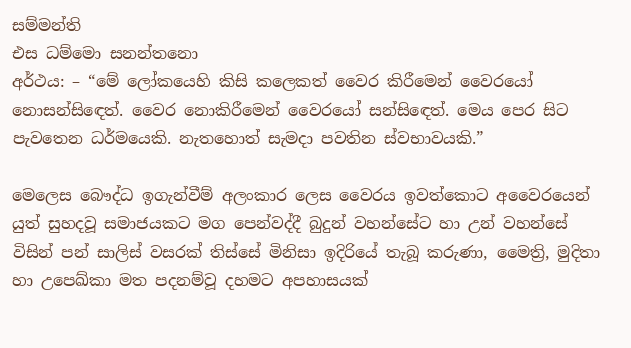සම්මන්ති
එස ධම්මො සනන්තනො
අර්ථය: – “මේ ලෝකයෙහි කිසි කලෙකත් වෛර කිරීමෙන් වෛරයෝ නොසන්සිඳෙත්. වෛර නොකිරීමෙන් වෛරයෝ සන්සිඳෙත්. මෙය පෙර සිට පැවතෙන ධර්මයෙකි. නැතහොත් සැමදා පවතින ස්වභාවයකි.”

මෙලෙස බෞද්ධ ඉගැන්වීම් අලංකාර ලෙස වෛරය ඉවත්කොට අවෛරයෙන් යුත් සුහදවූ සමාජයකට මග පෙන්වද්දී බුදුන් වහන්සේට හා උන් වහන්සේ විසින් පන් සාලිස් වසරක් තිස්සේ මිනිසා ඉදිරියේ තැබූ කරුණා, මෛත්‍රි, මුදිතා හා උපෙඛ්කා මත පදනම්වූ දහමට අපහාසයක්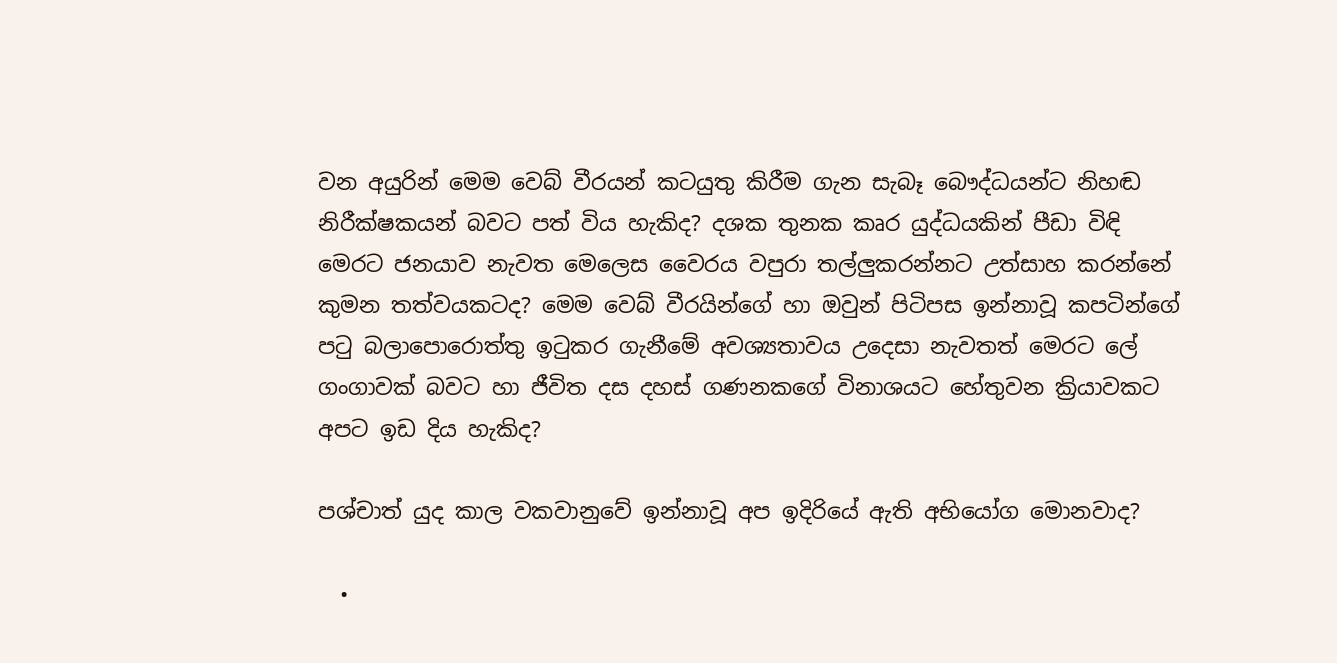වන අයුරින් මෙම වෙබ් වීරයන් කටයුතු කිරීම ගැන සැබෑ බෞද්ධයන්ට නිහඬ නිරීක්ෂකයන් බවට පත් විය හැකිද? දශක තුනක කෘර යුද්ධයකින් පීඩා විඳි මෙරට ජනයාව නැවත මෙලෙස වෛරය වපුරා තල්ලුකරන්නට උත්සාහ කරන්නේ කුමන තත්වයකටද? මෙම වෙබ් වීරයින්ගේ හා ඔවුන් පිටිපස ඉන්නාවූ කපටින්ගේ පටු බලාපොරොත්තු ඉටුකර ගැනීමේ අවශ්‍යතාවය උදෙසා නැවතත් මෙරට ලේ ගංගාවක් බවට හා ජීවිත දස දහස් ගණනකගේ විනාශයට හේතුවන ක්‍රියාවකට අපට ඉඩ දිය හැකිද?

පශ්චාත් යුද කාල වකවානුවේ ඉන්නාවූ අප ඉදිරියේ ඇති අභියෝග මොනවාද?

  •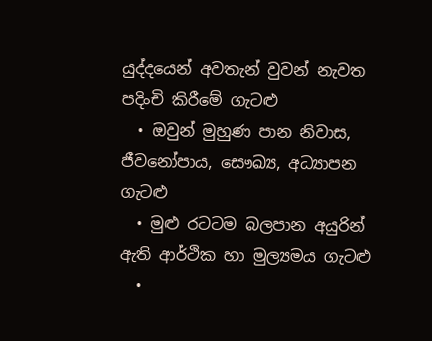යුද්දයෙන් අවතැන් වුවන් නැවත පදිංචි කිරීමේ ගැටළු
  • ඔවුන් මුහුණ පාන නිවාස, ජීවනෝපාය, සෞඛ්‍ය, අධ්‍යාපන ගැටළු
  • මුළු රටටම බලපාන අයුරින් ඇති ආර්ථික හා මුල්‍යමය ගැටළු
  •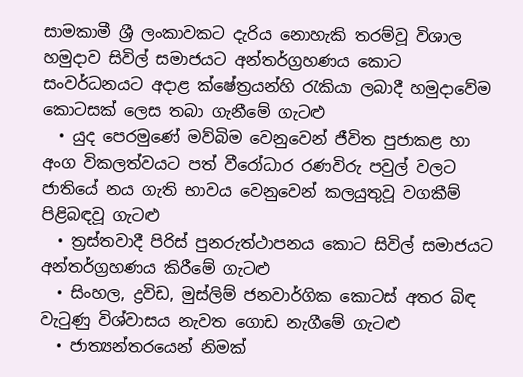සාමකාමී ශ්‍රී ලංකාවකට දැරිය නොහැකි තරම්වූ විශාල හමුදාව සිවිල් සමාජයට අන්තර්ග්‍රහණය කොට සංවර්ධනයට අදාළ ක්ෂේත්‍රයන්හි රැකියා ලබාදී හමුදාවේම කොටසක් ලෙස තබා ගැනීමේ ගැටළු
  • යුද පෙරමුණේ මව්බිම වෙනුවෙන් ජීවිත පුජාකළ හා අංග විකලත්වයට පත් වීරෝධාර රණවිරු පවුල් වලට ජාතියේ නය ගැති භාවය වෙනුවෙන් කලයුතුවූ වගකීම් පිළිබඳවූ ගැටළු
  • ත්‍රස්තවාදී පිරිස් පුනරුත්ථාපනය කොට සිවිල් සමාජයට අන්තර්ග්‍රහණය කිරීමේ ගැටළු
  • සිංහල, ද්‍රවිඩ, මුස්ලිම් ජනවාර්ගික කොටස් අතර බිඳ වැටුණු විශ්වාසය නැවත ගොඩ නැගීමේ ගැටළු
  • ජාත්‍යන්තරයෙන් නිමක්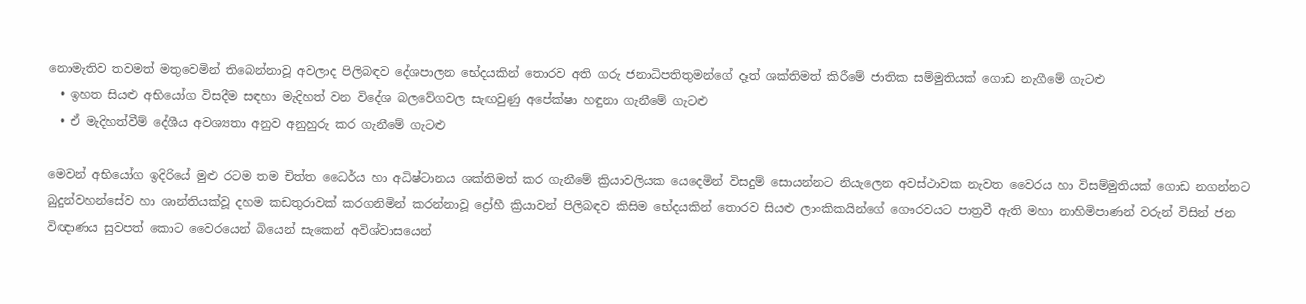නොමැතිව තවමත් මතුවෙමින් තිබෙන්නාවූ අවලාද පිලිබඳව දේශපාලන භේදයකින් තොරව අති ගරු ජනාධිපතිතුමන්ගේ දෑත් ශක්තිමත් කිරීමේ ජාතික සම්මුතියක් ගොඩ නැගීමේ ගැටළු
  • ඉහත සියළු අභියෝග විසදීම සඳහා මැදිහත් වන විදේශ බලවේගවල සැඟවුණු අපේක්ෂා හඳුනා ගැනීමේ ගැටළු
  • ඒ මැදිහත්වීම් දේශීය අවශ්‍යතා අනුව අනුහුරු කර ගැනීමේ ගැටළු

මෙවන් අභියෝග ඉදිරියේ මුළු රටම තම චිත්ත ධෛර්ය හා අධිෂ්ටානය ශක්තිමත් කර ගැනීමේ ක්‍රියාවලියක යෙදෙමින් විසදුම් සොයන්නට නියැලෙන අවස්ථාවක නැවත වෛරය හා විසම්මුතියක් ගොඩ නගන්නට බුදුන්වහන්සේව හා ශාන්තියක්වූ දහම කඩතුරාවක් කරගනිමින් කරන්නාවූ ද්‍රෝහී ක්‍රියාවන් පිලිබඳව කිසිම භේදයකින් තොරව සියළු ලාංකිකයින්ගේ ගෞරවයට පාත්‍රවී ඇති මහා නාහිමිපාණන් වරුන් විසින් ජන විඥාණය සුවපත් කොට වෛරයෙන් බියෙන් සැකෙන් අවිශ්වාසයෙන්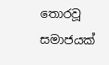තොරවූ සමාජයක්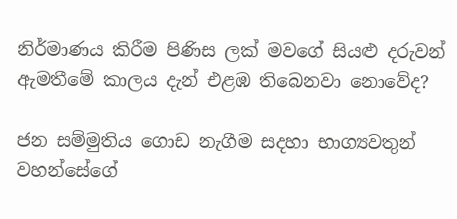නිර්මාණය කිරීම පිණිස ලක් මවගේ සියළු දරුවන් ඇමතීමේ කාලය දැන් එළඹ තිබෙනවා නොවේද?

ජන සම්මුතිය ගොඩ නැගීම සදහා භාග්‍යවතුන් වහන්සේගේ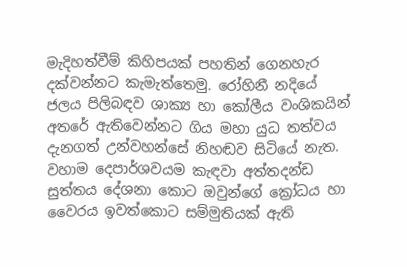මැදිහත්වීම් කිහිපයක් පහතින් ගෙනහැර දක්වන්නට කැමැත්තෙමු. රෝහිනී නදියේ ජලය පිලිබඳව ශාක්‍ය හා කෝලීය වංශිකයින් අතරේ ඇතිවෙන්නට ගිය මහා යුධ තත්වය දැනගත් උන්වහන්සේ නිහඬව සිටියේ නැත. වහාම දෙපාර්ශවයම කැඳවා අත්තදන්ඩ සුත්තය දේශනා කොට ඔවුන්ගේ ක්‍රෝධය හා වෛරය ඉවත්කොට සම්මුතියක් ඇති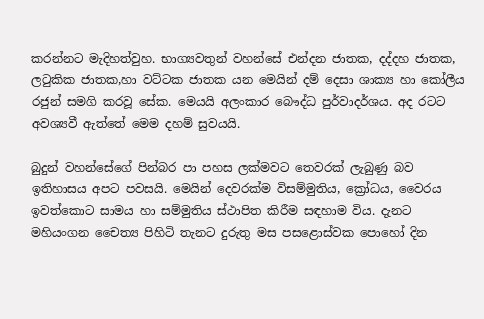කරන්නට මැදිහත්වුහ. භාග්‍යවතුන් වහන්සේ එන්දන ජාතක, දද්දහ ජාතක, ලටුකික ජාතක,හා වට්ටක ජාතක යන මෙයින් දම් දෙසා ශාක්‍ය හා කෝලීය රජුන් සමගි කරවූ සේක. මෙයයි අලංකාර බෞද්ධ පුර්වාදර්ශය. අද රටට අවශ්‍යවී ඇත්තේ මෙම දහම් සුවයයි.

බුදුන් වහන්සේගේ පින්බර පා පහස ලක්මවට තෙවරක් ලැබුණු බව ඉතිහාසය අපට පවසයි. මෙයින් දෙවරක්ම විසම්මුතිය, ක්‍රෝධය, වෛරය ඉවත්කොට සාමය හා සම්මුතිය ස්ථාපිත කිරීම සඳහාම විය. දැනට මහියංගන චෛත්‍ය පිහිටි තැනට දුරුතු මස පසළොස්වක පොහෝ දින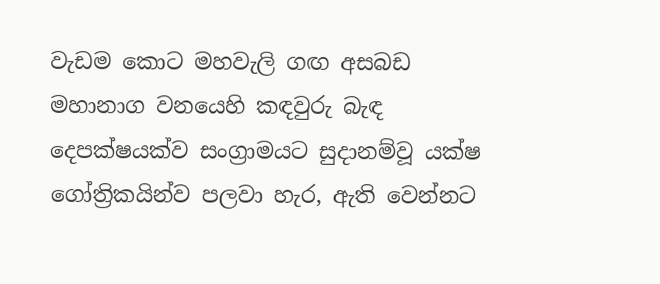වැඩම කොට මහවැලි ගඟ අසබඩ මහානාග වනයෙහි කඳවුරු බැඳ දෙපක්ෂයක්ව සංග්‍රාමයට සුදානම්වූ යක්ෂ ගෝත්‍රිකයින්ව පලවා හැර, ඇති වෙන්නට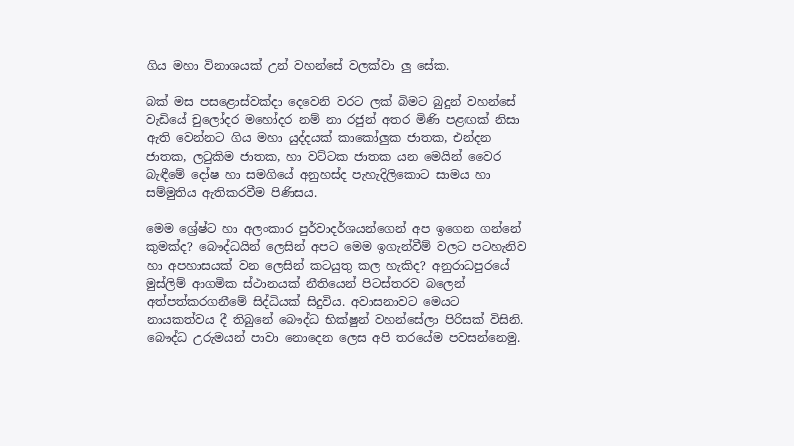ගිය මහා විනාශයක් උන් වහන්සේ වලක්වා ලු සේක.

බක් මස පසළොස්වක්දා දෙවෙනි වරට ලක් බිමට බුදුන් වහන්සේ වැඩියේ චුලෝදර මහෝදර නම් නා රජුන් අතර මිණි පළඟක් නිසා ඇති වෙන්නට ගිය මහා යුද්දයක් කාකෝලුක ජාතක, එන්දන ජාතක, ලටුකිම ජාතක, හා වට්ටක ජාතක යන මෙයින් වෛර බැඳීමේ දෝෂ හා සමගියේ අනුහස්ද පැහැදිලිකොට සාමය හා සම්මුතිය ඇතිකරවීම පිණිසය.

මෙම ශ්‍රේෂ්ට හා අලංකාර පුර්වාදර්ශයන්ගෙන් අප ඉගෙන ගන්නේ කුමක්ද? බෞද්ධයින් ලෙසින් අපට මෙම ඉගැන්වීම් වලට පටහැනිව හා අපහාසයක් වන ලෙසින් කටයුතු කල හැකිද? අනුරාධපුරයේ මුස්ලිම් ආගමික ස්ථානයක් නීතියෙන් පිටස්තරව බලෙන් අත්පත්කරගනීමේ සිද්ධියක් සිදුවිය. අවාසනාවට මෙයට නායකත්වය දී තිබුනේ බෞද්ධ භික්ෂුන් වහන්සේලා පිරිසක් විසිනි. බෞද්ධ උරුමයන් පාවා නොදෙන ලෙස අපි තරයේම පවසන්නෙමු.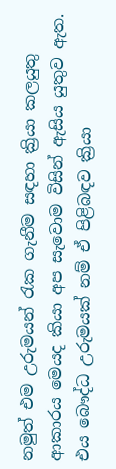නමුත් එම උරුමයන් රැක ගැනීම සඳහා ක්‍රියා කලයුතු ආකාරය මෙයද කියා අප සැවොම විසින් ඇසිය යුතුව ඇත. එය බෞද්ධ උරුමයක් නම් ඒ පිළිබඳව ක්‍රියා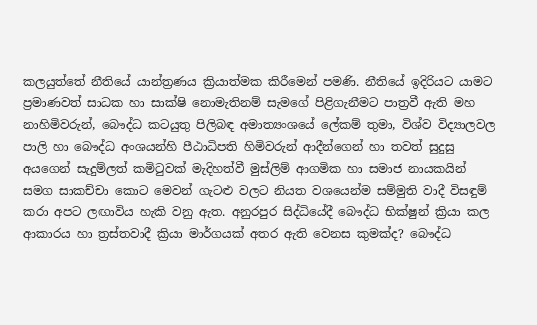කලයුත්තේ නීතියේ යාන්ත්‍රණය ක්‍රියාත්මක කිරීමෙන් පමණි. නීතියේ ඉදිරියට යාමට ප්‍රමාණවත් සාධක හා සාක්ෂි නොමැතිනම් සැමගේ පිළිගැනීමට පාත්‍රවී ඇති මහ නාහිමිවරුන්, බෞද්ධ කටයුතු පිලිබඳ අමාත්‍යංශයේ ලේකම් තුමා, විශ්ව විද්‍යාලවල පාලි හා බෞද්ධ අංශයන්හි පීඨාධිපති හිමිවරුන් ආදීන්ගෙන් හා තවත් සුදුසු අයගෙන් සැදුම්ලත් කමිටුවක් මැදිහත්වී මුස්ලිම් ආගමික හා සමාජ නායකයින් සමග සාකච්චා කොට මෙවන් ගැටළු වලට නියත වශයෙන්ම සම්මුති වාදී විසඳුම් කරා අපට ලඟාවිය හැකි වනු ඇත. අනුරපුර සිද්ධියේදී බෞද්ධ භික්ෂුන් ක්‍රියා කල ආකාරය හා ත්‍රස්තවාදී ක්‍රියා මාර්ගයක් අතර ඇති වෙනස කුමක්ද? බෞද්ධ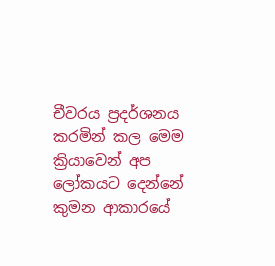චීවරය ප්‍රදර්ශනය කරමින් කල මෙම ක්‍රියාවෙන් අප ලෝකයට දෙන්නේ කුමන ආකාරයේ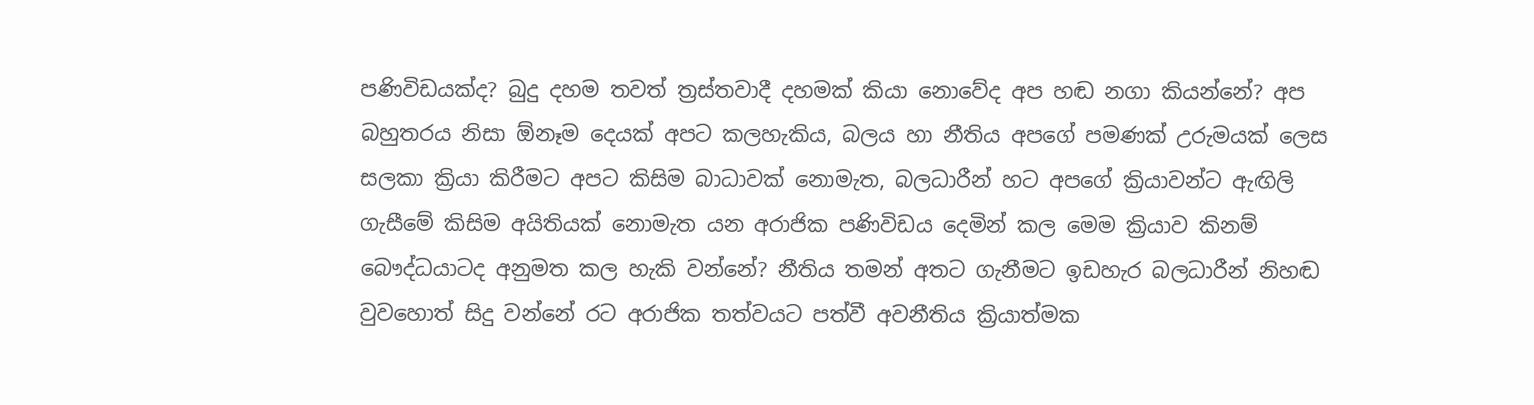පණිවිඩයක්ද? බුදු දහම තවත් ත්‍රස්තවාදී දහමක් කියා නොවේද අප හඬ නගා කියන්නේ? අප බහුතරය නිසා ඕනෑම දෙයක් අපට කලහැකිය, බලය හා නීතිය අපගේ පමණක් උරුමයක් ලෙස සලකා ක්‍රියා කිරීමට අපට කිසිම බාධාවක් නොමැත, බලධාරීන් හට අපගේ ක්‍රියාවන්ට ඇඟිලි ගැසීමේ කිසිම අයිතියක් නොමැත යන අරාජික පණිවිඩය දෙමින් කල මෙම ක්‍රියාව කිනම් බෞද්ධයාටද අනුමත කල හැකි වන්නේ? නීතිය තමන් අතට ගැනීමට ඉඩහැර බලධාරීන් නිහඬ වුවහොත් සිදු වන්නේ රට අරාජික තත්වයට පත්වී අවනීතිය ක්‍රියාත්මක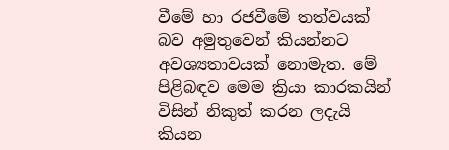වීමේ හා රජවීමේ තත්වයක් බව අමුතුවෙන් කියන්නට අවශ්‍යතාවයක් නොමැත. මේ පිළිබඳව මෙම ක්‍රියා කාරකයින් විසින් නිකුත් කරන ලදැයි කියන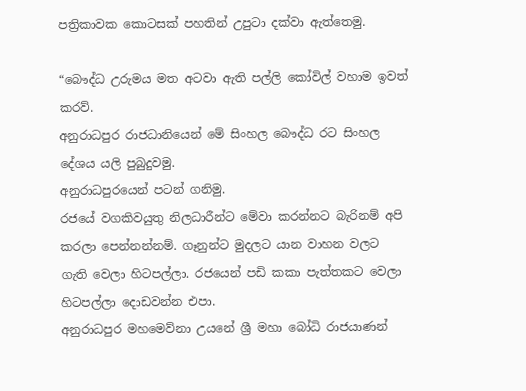පත්‍රිකාවක කොටසක් පහතින් උපුටා දක්වා ඇත්තෙමු.

“බෞද්ධ උරුමය මත අටවා ඇති පල්ලි කෝවිල් වහාම ඉවත් කරව්.
අනුරාධපුර රාජධානියෙන් මේ සිංහල බෞද්ධ රට සිංහල දේශය යලි පුබුදුවමු.
අනුරාධපුරයෙන් පටන් ගනිමු.
රජයේ වගකිවයුතු නිලධාරීන්ට මේවා කරන්නට බැරිනම් අපි කරලා පෙන්නන්නම්. ගෑනුන්ට මුදලට යාන වාහන වලට ගැති වෙලා හිටපල්ලා. රජයෙන් පඩි කකා පැත්තකට වෙලා හිටපල්ලා දොඩවන්න එපා.
අනුරාධපුර මහමෙව්නා උයනේ ශ්‍රී මහා බෝධි රාජයාණන්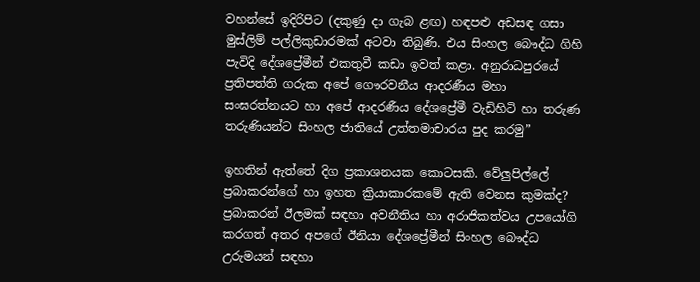වහන්සේ ඉදිරිපිට (දකුණු දා ගැබ ළඟ) හඳපළු අඩසඳ ගසා මුස්ලිම් පල්ලිකුඩාරමක් අටවා තිබුණි. එය සිංහල බෞද්ධ ගිහි පැවිදි දේශප්‍රේමීන් එකතුවී කඩා ඉවත් කළා. අනුරාධපුරයේ ප්‍රතිපත්ති ගරුක අපේ ගෞරවනීය ආදරණීය මහා සංඝරත්නයට හා අපේ ආදරණීය දේශප්‍රේමී වැඩිහිටි හා තරුණ තරුණියන්ට සිංහල ජාතියේ උත්තමාචාරය පුද කරමු”

ඉහතින් ඇත්තේ දිග ප්‍රකාශනයක කොටසකි. වේලුපිල්ලේ ප්‍රබාකරන්ගේ හා ඉහත ක්‍රියාකාරකමේ ඇති වෙනස කුමක්ද? ප්‍රබාකරන් ඊලමක් සඳහා අවනීතිය හා අරාජිකත්වය උපයෝගි කරගත් අතර අපගේ ඊනියා දේශප්‍රේමීන් සිංහල බෞද්ධ උරුමයන් සඳහා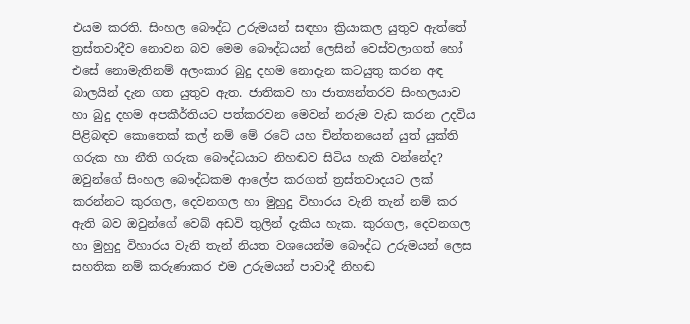එයම කරති. සිංහල බෞද්ධ උරුමයන් සඳහා ක්‍රියාකල යුතුව ඇත්තේ ත්‍රස්තවාදීව නොවන බව මෙම බෞද්ධයන් ලෙසින් වෙස්වලාගත් හෝ එසේ නොමැතිනම් අලංකාර බුදු දහම නොදැන කටයුතු කරන අඳ බාලයින් දැන ගත යුතුව ඇත. ජාතිකව හා ජාත්‍යන්තරව සිංහලයාව හා බුදු දහම අපකීර්තියට පත්කරවන මෙවන් නරුම වැඩ කරන උදවිය පිළිබඳව කොතෙක් කල් නම් මේ රටේ යහ චින්තනයෙන් යුත් යුක්ති ගරුක හා නීති ගරුක බෞද්ධයාට නිහඬව සිටිය හැකි වන්නේද? ඔවුන්ගේ සිංහල බෞද්ධකම ආලේප කරගත් ත්‍රස්තවාදයට ලක් කරන්නට කුරගල, දෙවනගල හා මුහුදු විහාරය වැනි තැන් නම් කර ඇති බව ඔවුන්ගේ වෙබ් අඩවි තුලින් දැකිය හැක. කුරගල, දෙවනගල හා මුහුදු විහාරය වැනි තැන් නියත වශයෙන්ම බෞද්ධ උරුමයන් ලෙස සහතික නම් කරුණාකර එම උරුමයන් පාවාදී නිහඬ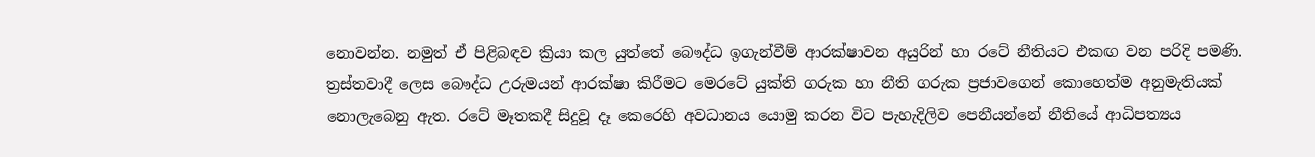නොවන්න. නමුත් ඒ පිළිබඳව ක්‍රියා කල යුත්තේ බෞද්ධ ඉගැන්වීම් ආරක්ෂාවන අයුරින් හා රටේ නීතියට එකඟ වන පරිදි පමණි. ත්‍රස්තවාදී ලෙස බෞද්ධ උරුමයන් ආරක්ෂා කිරීමට මෙරටේ යුක්ති ගරුක හා නීති ගරුක ප්‍රජාවගෙන් කොහෙත්ම අනුමැතියක් නොලැබෙනු ඇත. රටේ මෑතකදී සිදුවූ දෑ කෙරෙහි අවධානය යොමු කරන විට පැහැදිලිව පෙනීයන්නේ නීතියේ ආධිපත්‍යය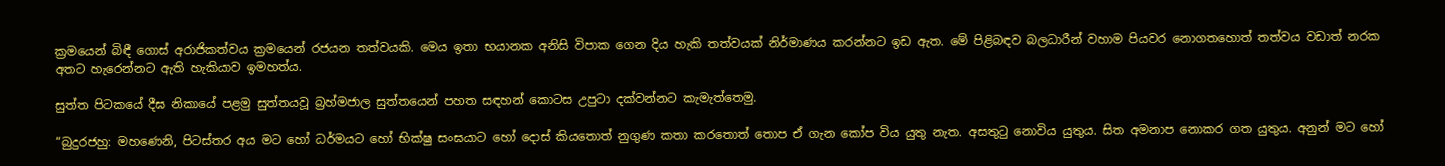ක්‍රමයෙන් බිඳී ගොස් අරාජිකත්වය ක්‍රමයෙන් රජයන තත්වයකි. මෙය ඉතා භයානක අනිසි විපාක ගෙන දිය හැකි තත්වයක් නිර්මාණය කරන්නට ඉඩ ඇත. මේ පිළිබඳව බලධාරීන් වහාම පියවර නොගතහොත් තත්වය වඩාත් නරක අතට හැරෙන්නට ඇති හැකියාව ඉමහත්ය.

සුත්ත පිටකයේ දීඝ නිකායේ පළමු සුත්තයවූ බ්‍රහ්මජාල සුත්තයෙන් පහත සඳහන් කොටස උපුටා දක්වන්නට කැමැත්තෙමු.

“බුදුරජහු: මහණෙනි, පිටස්තර අය මට හෝ ධර්මයට හෝ භික්ෂු සංඝයාට හෝ දොස් කියතොත් නුගුණ කතා කරතොත් තොප ඒ ගැන කෝප විය යුතු නැත. අසතුටු නොවිය යුතුය. සිත අමනාප නොකර ගත යුතුය. අනුන් මට හෝ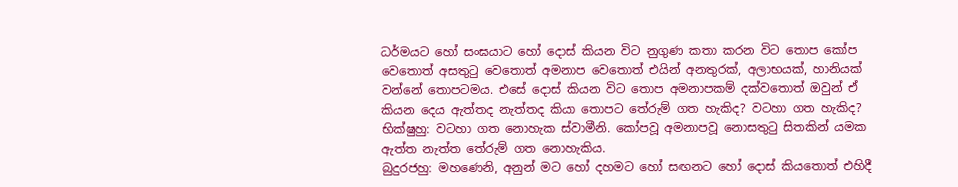ධර්මයට හෝ සංඝයාට හෝ දොස් කියන විට නුගුණ කතා කරන විට තොප කෝප වෙතොත් අසතුටු වෙතොත් අමනාප වෙතොත් එයින් අනතුරක්, අලාභයක්, හානියක් වන්නේ තොපටමය. එසේ දොස් කියන විට තොප අමනාපකම් දක්වතොත් ඔවුන් ඒ කියන දෙය ඇත්තද නැත්තද කියා තොපට තේරුම් ගත හැකිද? වටහා ගත හැකිද?
භික්ෂුහු: වටහා ගත නොහැක ස්වාමීනි. කෝපවූ අමනාපවූ නොසතුටු සිතකින් යමක ඇත්ත නැත්ත තේරුම් ගත නොහැකිය.
බුදුරජහු: මහණෙනි, අනුන් මට හෝ දහමට හෝ සඟනට හෝ දොස් කියතොත් එහිදී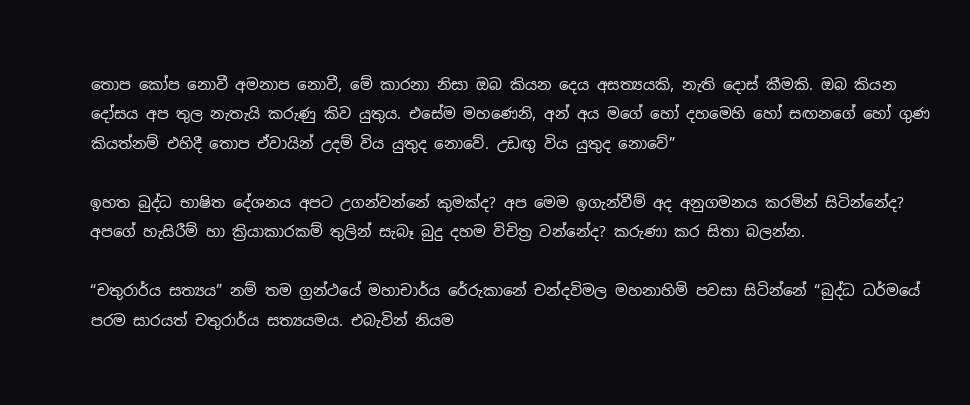තොප කෝප නොවී අමනාප නොවී, මේ කාරනා නිසා ඔබ කියන දෙය අසත්‍යයකි, නැති දොස් කීමකි. ඔබ කියන දෝසය අප තුල නැතැයි කරුණු කිව යුතුය. එසේම මහණෙනි, අන් අය මගේ හෝ දහමෙහි හෝ සඟනගේ හෝ ගුණ කියත්නම් එහිදී තොප ඒවායින් උදම් විය යුතුද නොවේ. උඩඟු විය යුතුද නොවේ”

ඉහත බුද්ධ භාෂිත දේශනය අපට උගන්වන්නේ කුමක්ද? අප මෙම ඉගැන්වීම් අද අනුගමනය කරමින් සිටින්නේද? අපගේ හැසිරීම් හා ක්‍රියාකාරකම් තුලින් සැබෑ බුදු දහම විචිත්‍ර වන්නේද? කරුණා කර සිතා බලන්න.

“චතුරාර්ය සත්‍යය” නම් තම ග්‍රන්ථයේ මහාචාර්ය රේරුකානේ චන්දවිමල මහනාහිමි පවසා සිටින්නේ “බුද්ධ ධර්මයේ පරම සාරයත් චතුරාර්ය සත්‍යයමය. එබැවින් නියම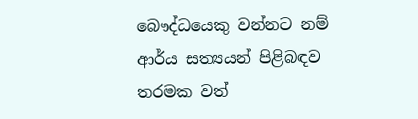බෞද්ධයෙකු වන්නට නම් ආර්ය සත්‍යයන් පිළිබඳව තරමක වත්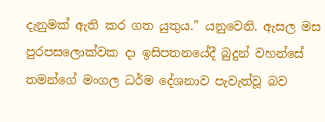දැනුමක් ඇති කර ගත යුතුය.” යනුවෙනි. ඇසල මස පුරපසලොක්වක දා ඉසිපතනයේදී බුදුන් වහන්සේ තමන්ගේ මංගල ධර්ම දේශනාව පැවැත්වූ බව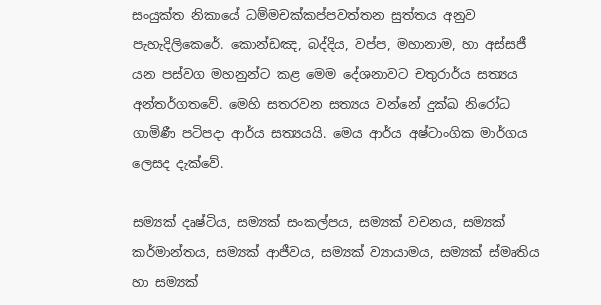සංයුක්ත නිකායේ ධම්මචක්කප්පවත්තන සුත්තය අනුව පැහැදිලිකෙරේ. කොන්ඩඤ, බද්දිය, වප්ප, මහානාම, හා අස්සජී යන පස්වග මහනුන්ට කළ මෙම දේශනාවට චතුරාර්ය සත්‍යය අන්තර්ගතවේ. මෙහි සතරවන සත්‍යය වන්නේ දුක්ඛ නිරෝධ ගාමිණී පටිපදා ආර්ය සත්‍යයයි. මෙය ආර්ය අෂ්ටාංගික මාර්ගය ලෙසද දැක්වේ.

සම්‍යක් දෘෂ්ටිය, සම්‍යක් සංකල්පය, සම්‍යක් වචනය, සම්‍යක් කර්මාන්තය, සම්‍යක් ආජීවය, සම්‍යක් ව්‍යායාමය, සම්‍යක් ස්මෘතිය හා සම්‍යක්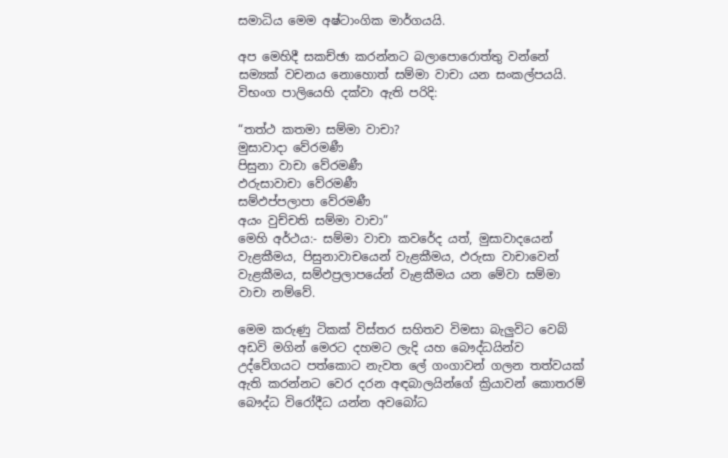සමාධිය මෙම අෂ්ටාංගික මාර්ගයයි.

අප මෙහිදී සකච්ඡා කරන්නට බලාපොරොත්තු වන්නේ සම්‍යක් වචනය නොහොත් සම්මා වාචා යන සංකල්පයයි. විභංග පාලියෙහි දක්වා ඇති පරිදි:

“තත්ථ කතමා සම්මා වාචා?
මුසාවාදා වේරමණී
පිසුනා වාචා වේරමණී
ඵරුසාවාචා වේරමණී
සම්ඵප්පලාපා වේරමණී
අයං වුච්චති සම්මා වාචා”
මෙහි අර්ථය:- සම්මා වාචා කවරේද යත්, මුසාවාදයෙන් වැළකීමය, පිසුනාවාචයෙන් වැළකීමය, ඵරුසා වාචාවෙන් වැළකීමය, සම්ඵප්‍රලාපයේන් වැළකීමය යන මේවා සම්මා වාචා නම්වේ.

මෙම කරුණු ටිකක් විස්තර සහිතව විමසා බැලුවිට වෙබ් අඩවි මගින් මෙරට දහමට ලැදි යහ බෞද්ධයින්ව උද්වේගයට පත්කොට නැවත ලේ ගංගාවන් ගලන තත්වයක් ඇති කරන්නට වෙර දරන අඳබාලයින්ගේ ක්‍රියාවන් කොතරම් බෞද්ධ විරෝදීධ යන්න අවබෝධ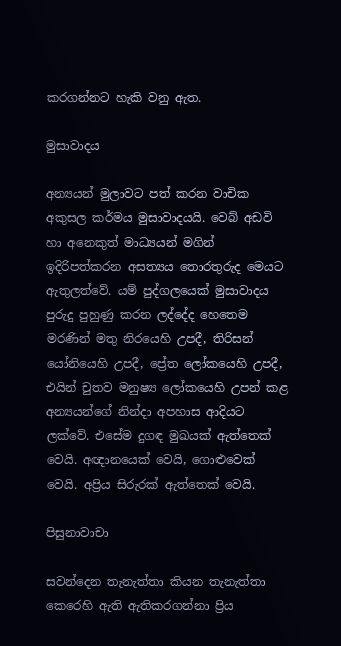කරගන්නට හැකි වනු ඇත.

මුසාවාදය

අන්‍යයන් මුලාවට පත් කරන වාචික අකුසල කර්මය මුසාවාදයයි. වෙබ් අඩවි හා අනෙකුත් මාධ්‍යයන් මගින් ඉදිරිපත්කරන අසත්‍යය තොරතුරුද මෙයට ඇතුලත්වේ. යම් පුද්ගලයෙක් මුසාවාදය පුරුදු පුහුණු කරන ලද්දේද හෙතෙම මරණින් මතු නිරයෙහි උපදී, තිරිසන් යෝනියෙහි උපදී, ප්‍රේත ලෝකයෙහි උපදී, එයින් චුතව මනුෂ්‍ය ලෝකයෙහි උපන් කළ අන්‍යයන්ගේ නින්දා අපහාස ආදියට ලක්වේ. එසේම දුගඳ මුඛයක් ඇත්තෙක් වෙයි. අඥානයෙක් වෙයි, ගොළුවෙක් වෙයි. අප්‍රිය සිරුරක් ඇත්තෙක් වෙයි.

පිසුනාවාචා

සවන්දෙන තැනැත්තා කියන තැනැත්තා කෙරෙහි ඇති ඇතිකරගන්නා ප්‍රිය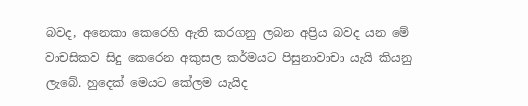බවද, අනෙකා කෙරෙහි ඇති කරගනු ලබන අප්‍රිය බවද යන මේ වාචසිකව සිදු කෙරෙන අකුසල කර්මයට පිසුනාවාචා යැයි කියනු ලැබේ. හුදෙක් මෙයට කේලම යැයිද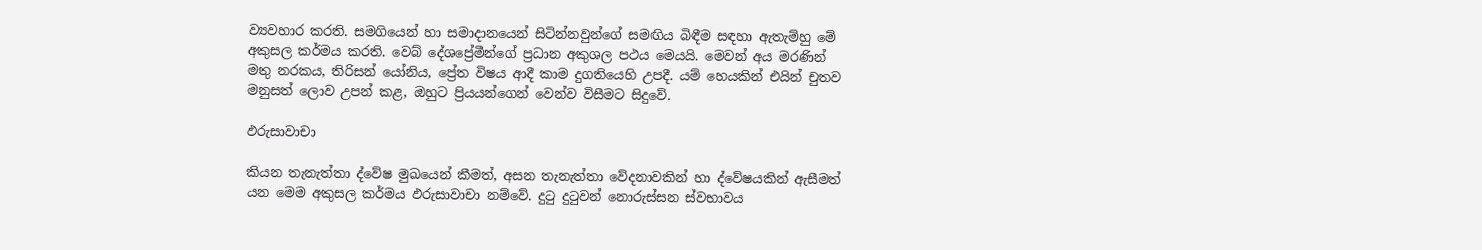ව්‍යවහාර කරති. සමගියෙන් හා සමාදානයෙන් සිටින්නවුන්ගේ සමඟිය බිඳීම සඳහා ඇතැම්හු මේ අකුසල කර්මය කරති. වෙබ් දේශප්‍රේමීන්ගේ ප්‍රධාන අකුශල පථය මෙයයි. මෙවන් අය මරණින් මතු නරකය, තිරිසන් යෝනිය, ප්‍රේත විෂය ආදී කාම දුගතියෙහි උපදී. යම් හෙයකින් එයින් චුතව මනුසත් ලොව උපන් කළ, ඔහුට ප්‍රියයන්ගෙන් වෙන්ව විසීමට සිදුවේ.

ඵරුසාවාචා

කියන තැනැත්තා ද්වේෂ මුඛයෙන් කීමත්, අසන තැනැත්තා වේදනාවකින් හා ද්වේෂයකින් ඇසීමත් යන මෙම අකුසල කර්මය ඵරුසාවාචා නම්වේ. දුටු දුටුවන් නොරුස්සන ස්වභාවය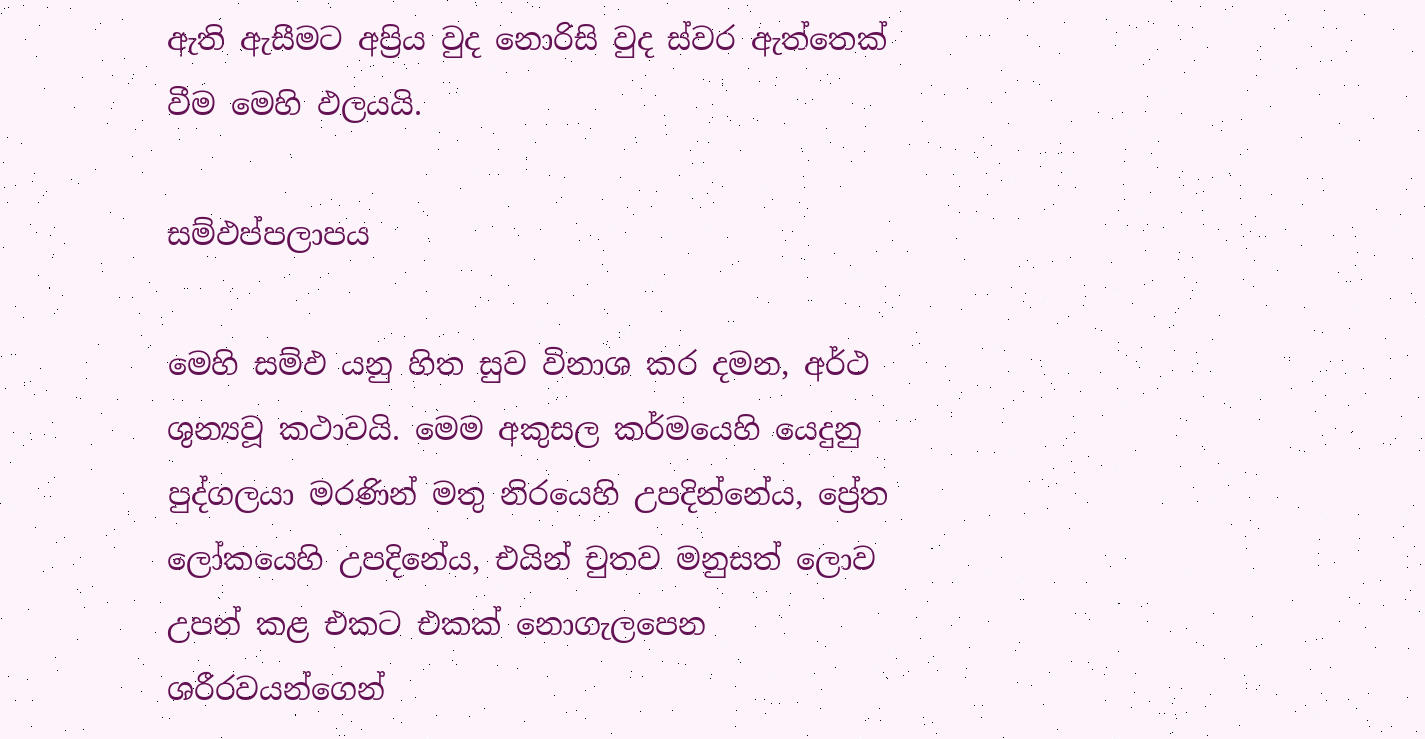ඇති ඇසීමට අප්‍රිය වුද නොරිසි වුද ස්වර ඇත්තෙක් වීම මෙහි ඵලයයි.

සම්ඵප්පලාපය

මෙහි සම්ඵ යනු හිත සුව විනාශ කර දමන, අර්ථ ශුන්‍යවූ කථාවයි. මෙම අකුසල කර්මයෙහි යෙදුනු පුද්ගලයා මරණින් මතු නිරයෙහි උපදින්නේය, ප්‍රේත ලෝකයෙහි උපදිනේය, එයින් චුතව මනුසත් ලොව උපන් කළ එකට එකක් නොගැලපෙන ශරීරවයන්ගෙන්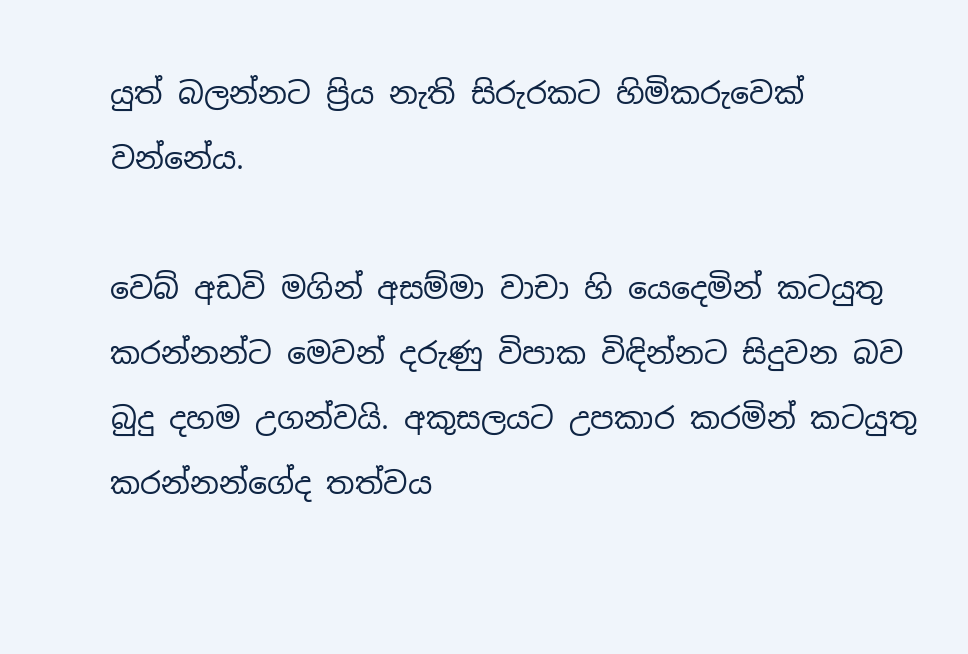යුත් බලන්නට ප්‍රිය නැති සිරුරකට හිමිකරුවෙක් වන්නේය.

වෙබ් අඩවි මගින් අසම්මා වාචා හි යෙදෙමින් කටයුතු කරන්නන්ට මෙවන් දරුණු විපාක විඳින්නට සිදුවන බව බුදු දහම උගන්වයි. අකුසලයට උපකාර කරමින් කටයුතු කරන්නන්ගේද තත්වය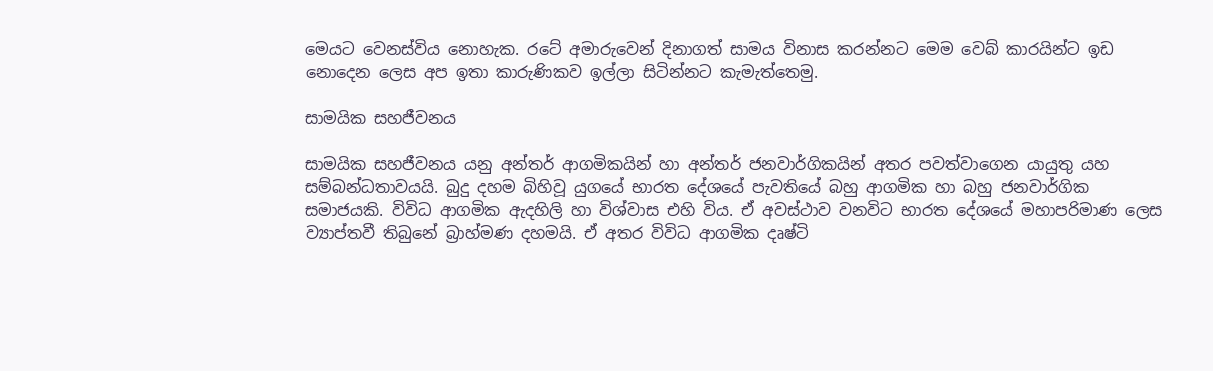මෙයට වෙනස්විය නොහැක. රටේ අමාරුවෙන් දිනාගත් සාමය විනාස කරන්නට මෙම වෙබ් කාරයින්ට ඉඩ නොදෙන ලෙස අප ඉතා කාරුණිකව ඉල්ලා සිටින්නට කැමැත්තෙමු.

සාමයික සහජීවනය

සාමයික සහජීවනය යනු අන්තර් ආගමිකයින් හා අන්තර් ජනවාර්ගිකයින් අතර පවත්වාගෙන යායුතු යහ සම්බන්ධතාවයයි. බුදු දහම බිහිවූ යුගයේ භාරත දේශයේ පැවතියේ බහු ආගමික හා බහු ජනවාර්ගික සමාජයකි. විවිධ ආගමික ඇදහිලි හා විශ්වාස එහි විය. ඒ අවස්ථාව වනවිට භාරත දේශයේ මහාපරිමාණ ලෙස ව්‍යාප්තවී තිබුනේ බ්‍රාහ්මණ දහමයි. ඒ අතර විවිධ ආගමික දෘෂ්ටි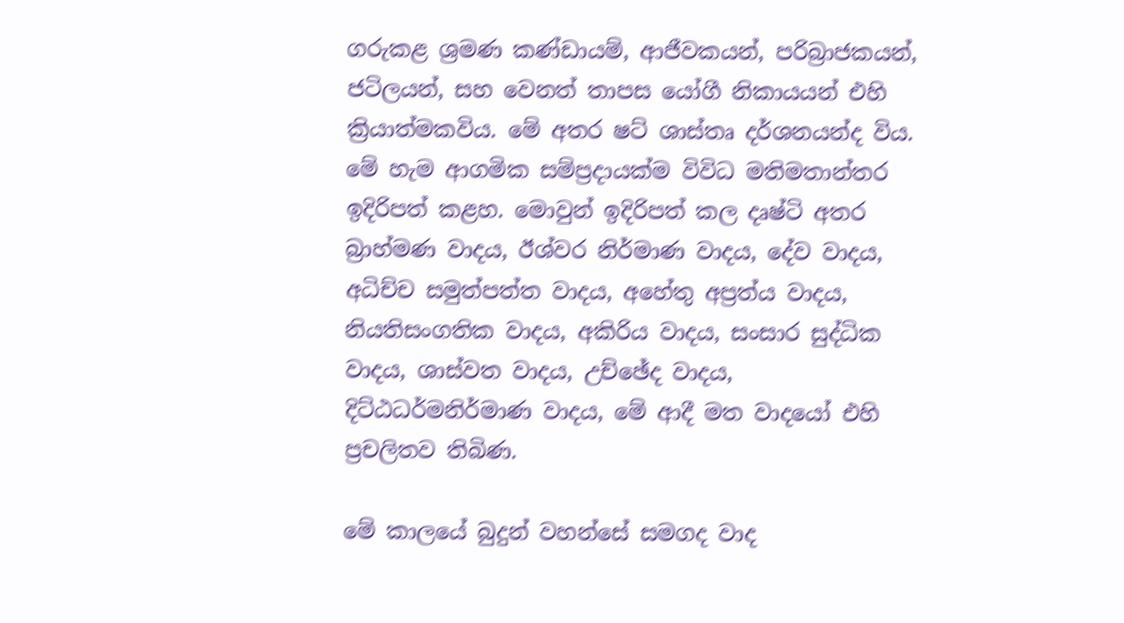ගරුකළ ශ්‍රමණ කණ්ඩායම්, ආජීවකයන්, පරිබ්‍රාජකයන්, ජටිලයන්, සහ වෙනත් තාපස යෝගී නිකායයන් එහි ක්‍රියාත්මකවිය. මේ අතර ෂට් ශාස්තෘ දර්ශනයන්ද විය. මේ හැම ආගමික සම්ප්‍රදායක්ම විවිධ මතිමතාන්තර ඉදිරිපත් කළහ. මොවුන් ඉදිරිපත් කල දෘෂ්ටි අතර බ්‍රාහ්මණ වාදය, ඊශ්වර නිර්මාණ වාදය, දේව වාදය, අධිච්ච සමුත්පත්ත වාදය, අහේතු අප්‍රත්ය වාදය, නියතිසංගතික වාදය, අකිරිය වාදය, සංසාර සුද්ධික වාදය, ශාස්වත වාදය, උච්ඡේද වාදය, දිට්ඨධර්මනිර්මාණ වාදය, මේ ආදී මත වාදයෝ එහි ප්‍රචලිතව තිබිණ.

මේ කාලයේ බුදුන් වහන්සේ සමගද වාද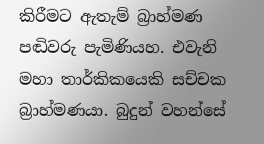කිරීමට ඇතැම් බ්‍රාහ්මණ පඬිවරු පැමිණියහ. එවැනි මහා තාර්කිකයෙකි සච්චක බ්‍රාහ්මණයා. බුදුන් වහන්සේ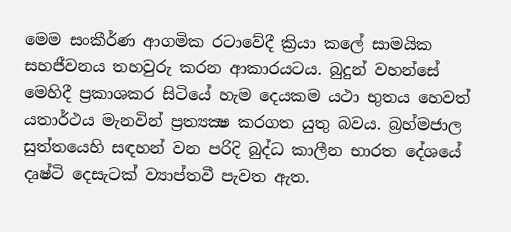මෙම සංකීර්ණ ආගමික රටාවේදී ක්‍රියා කලේ සාමයික සහජීවනය තහවුරු කරන ආකාරයටය. බුදුන් වහන්සේ මෙහිදී ප්‍රකාශකර සිටියේ හැම දෙයකම යථා භුතය හෙවත් යතාර්ථය මැනවින් ප්‍රත්‍යක්‍ෂ කරගත යුතු බවය. බ්‍රහ්මජාල සුත්තයෙහි සඳහන් වන පරිදි බුද්ධ කාලීන භාරත දේශයේ දෘෂ්ටි දෙසැටක් ව්‍යාප්තවී පැවත ඇත.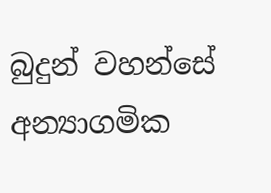බුදුන් වහන්සේ අන්‍යාගමික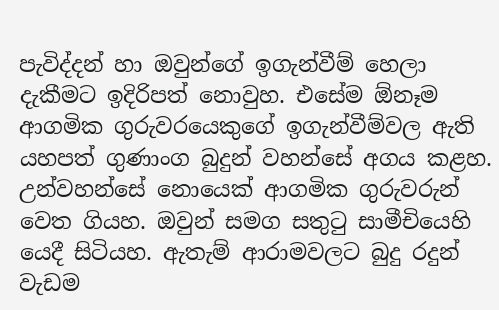පැවිද්දන් හා ඔවුන්ගේ ඉගැන්වීම් හෙලා දැකීමට ඉදිරිපත් නොවුහ. එසේම ඕනෑම ආගමික ගුරුවරයෙකුගේ ඉගැන්වීම්වල ඇති යහපත් ගුණාංග බුදුන් වහන්සේ අගය කළහ. උන්වහන්සේ නොයෙක් ආගමික ගුරුවරුන් වෙත ගියහ. ඔවුන් සමග සතුටු සාමීචියෙහි යෙදී සිටියහ. ඇතැම් ආරාමවලට බුදු රදුන් වැඩම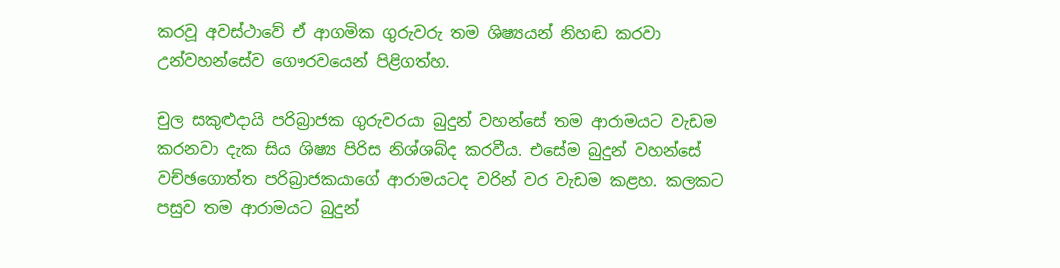කරවූ අවස්ථාවේ ඒ ආගමික ගුරුවරු තම ශිෂ්‍යයන් නිහඬ කරවා උන්වහන්සේව ගෞරවයෙන් පිළිගත්හ.

චුල සකුළුදායි පරිබ්‍රාජක ගුරුවරයා බුදුන් වහන්සේ තම ආරාමයට වැඩම කරනවා දැක සිය ශිෂ්‍ය පිරිස නිශ්ශබ්ද කරවීය. එසේම බුදුන් වහන්සේ වච්ඡගොත්ත පරිබ්‍රාජකයාගේ ආරාමයටද වරින් වර වැඩම කළහ. කලකට පසුව තම ආරාමයට බුදුන්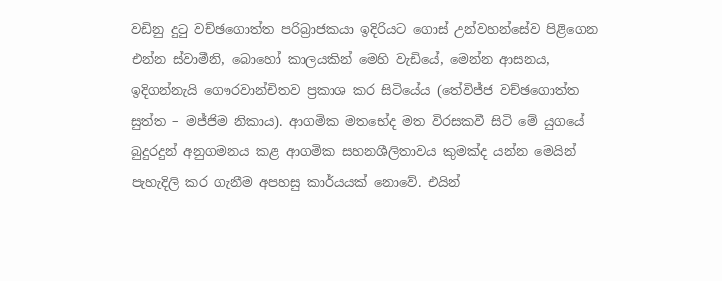වඩිනු දුටු වච්ඡගොත්ත පරිබ්‍රාජකයා ඉදිරියට ගොස් උන්වහන්සේව පිළිගෙන එන්න ස්වාමීනි, බොහෝ කාලයකින් මෙහි වැඩියේ, මෙන්න ආසනය, ඉදිගන්නැයි ගෞරවාන්චිතව ප්‍රකාශ කර සිටියේය (තේවිජ්ජ වච්ඡගොත්ත සුත්ත – මජ්ජිම නිකාය). ආගමික මතභේද මත විරසකවී සිටි මේ යුගයේ බුදුරදුන් අනුගමනය කළ ආගමික සහනශීලිතාවය කුමක්ද යන්න මෙයින් පැහැදිලි කර ගැනීම අපහසු කාර්යයක් නොවේ. එයින්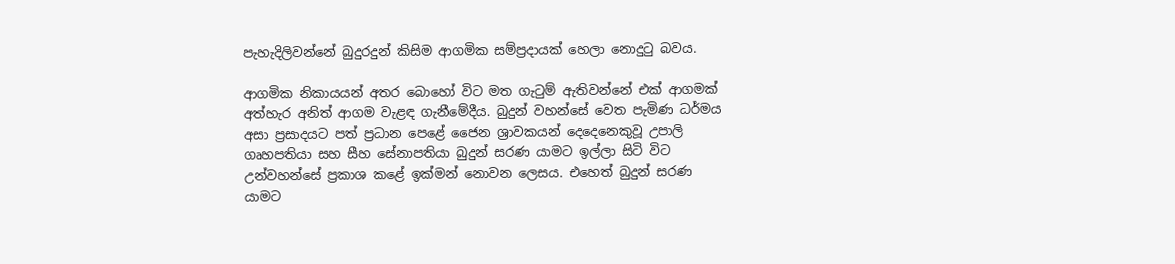පැහැදිලිවන්නේ බුදුරදුන් කිසිම ආගමික සම්ප්‍රදායක් හෙලා නොදුටු බවය.

ආගමික නිකායයන් අතර බොහෝ විට මත ගැටුම් ඇතිවන්නේ එක් ආගමක් අත්හැර අනිත් ආගම වැළඳ ගැනීමේදීය. බුදුන් වහන්සේ වෙත පැමිණ ධර්මය අසා ප්‍රසාදයට පත් ප්‍රධාන පෙළේ ජෛන ශ්‍රාවකයන් දෙදෙනෙකුවූ උපාලි ගෘහපතියා සහ සීහ සේනාපතියා බුදුන් සරණ යාමට ඉල්ලා සිටි විට උන්වහන්සේ ප්‍රකාශ කළේ ඉක්මන් නොවන ලෙසය. එහෙත් බුදුන් සරණ යාමට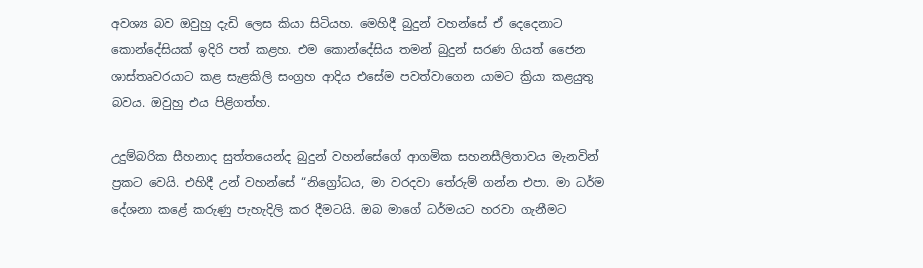අවශ්‍ය බව ඔවුහු දැඩි ලෙස කියා සිටියහ. මෙහිදී බුදුන් වහන්සේ ඒ දෙදෙනාට කොන්දේසියක් ඉදිරි පත් කළහ. එම කොන්දේසිය තමන් බුදුන් සරණ ගියත් ජෛන ශාස්තෘවරයාට කළ සැළකිලි සංග්‍රහ ආදිය එසේම පවත්වාගෙන යාමට ක්‍රියා කළයුතු බවය. ඔවුහු එය පිළිගත්හ.

උදුම්බරික සීහනාද සුත්තයෙන්ද බුදුන් වහන්සේගේ ආගමික සහනසීලිතාවය මැනවින් ප්‍රකට වෙයි. එහිදී උන් වහන්සේ “නිග්‍රෝධය, මා වරදවා තේරුම් ගන්න එපා. මා ධර්ම දේශනා කළේ කරුණු පැහැදිලි කර දීමටයි. ඔබ මාගේ ධර්මයට හරවා ගැනීමට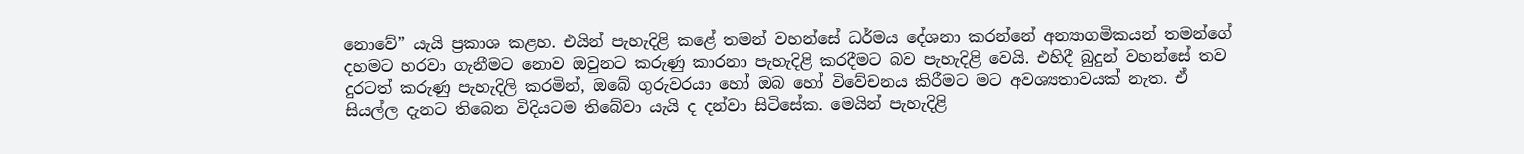නොවේ” යැයි ප්‍රකාශ කළහ. එයින් පැහැදිළි කළේ තමන් වහන්සේ ධර්මය දේශනා කරන්නේ අන්‍යාගමිකයන් තමන්ගේ දහමට හරවා ගැනීමට නොව ඔවුනට කරුණු කාරනා පැහැදිළි කරදීමට බව පැහැදිළි වෙයි. එහිදී බුදුන් වහන්සේ තව දුරටත් කරුණු පැහැදිලි කරමින්, ඔබේ ගුරුවරයා හෝ ඔබ හෝ විවේචනය කිරීමට මට අවශ්‍යතාවයක් නැත. ඒ සියල්ල දැනට තිබෙන විදියටම තිබේවා යැයි ද දන්වා සිටිසේක. මෙයින් පැහැදිළි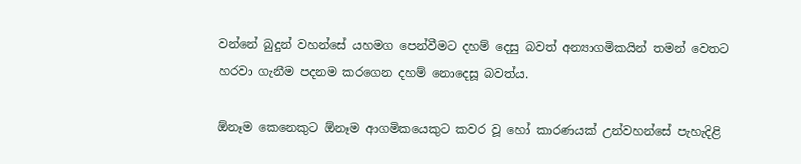වන්නේ බුදුන් වහන්සේ යහමග පෙන්වීමට දහම් දෙසු බවත් අන්‍යාගමිකයින් තමන් වෙතට හරවා ගැනීම පදනම කරගෙන දහම් නොදෙසූ බවත්ය.

ඕනෑම කෙනෙකුට ඕනෑම ආගමිකයෙකුට කවර වූ හෝ කාරණයක් උන්වහන්සේ පැහැදිළි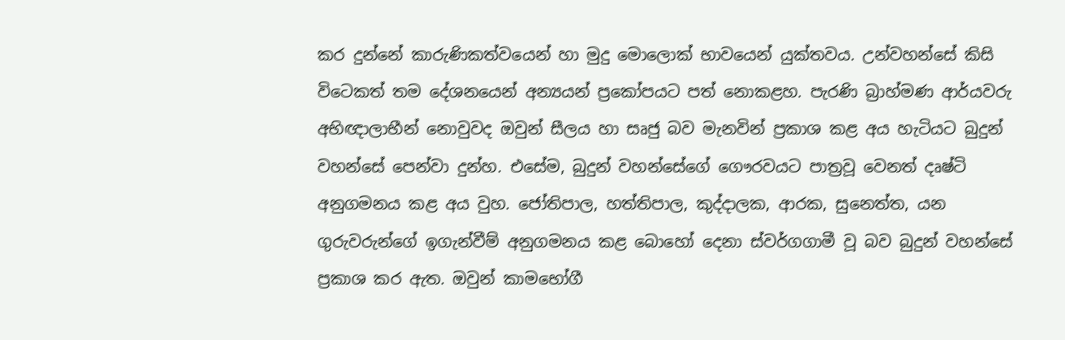කර දුන්නේ කාරුණිකත්වයෙන් හා මුදු මොලොක් භාවයෙන් යුක්තවය. උන්වහන්සේ කිසි විටෙකත් තම දේශනයෙන් අන්‍යයන් ප්‍රකෝපයට පත් නොකළහ. පැරණි බ්‍රාහ්මණ ආර්යවරු අභිඥාලාභීන් නොවුවද ඔවුන් සීලය හා සෘජු බව මැනවින් ප්‍රකාශ කළ අය හැටියට බුදුන් වහන්සේ පෙන්වා දුන්හ. එසේම, බුදුන් වහන්සේගේ ගෞරවයට පාත්‍රවූ වෙනත් දෘෂ්ටි අනුගමනය කළ අය වුහ. ජෝතිපාල, හත්තිපාල, කුද්දාලක, ආරක, සුනෙත්ත, යන ගුරුවරුන්ගේ ඉගැන්වීම් අනුගමනය කළ බොහෝ දෙනා ස්වර්ගගාමී වූ බව බුදුන් වහන්සේ ප්‍රකාශ කර ඇත. ඔවුන් කාමභෝගී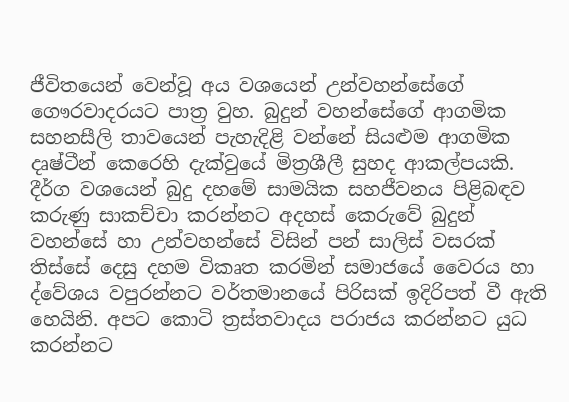ජීවිතයෙන් වෙන්වූ අය වශයෙන් උන්වහන්සේගේ ගෞරවාදරයට පාත්‍ර වුහ. බුදුන් වහන්සේගේ ආගමික සහනසීලි තාවයෙන් පැහැදිළි වන්නේ සියළුම ආගමික දෘෂ්ටීන් කෙරෙහි දැක්වුයේ මිත්‍රශීලී සුහද ආකල්පයකි. දීර්ග වශයෙන් බුදු දහමේ සාමයික සහජීවනය පිළිබඳව කරුණු සාකච්චා කරන්නට අදහස් කෙරුවේ බුදුන් වහන්සේ හා උන්වහන්සේ විසින් පන් සාලිස් වසරක් තිස්සේ දෙසු දහම විකෘත කරමින් සමාජයේ වෛරය හා ද්වේශය වපුරන්නට වර්තමානයේ පිරිසක් ඉදිරිපත් වී ඇති හෙයිනි. අපට කොටි ත්‍රස්තවාදය පරාජය කරන්නට යුධ කරන්නට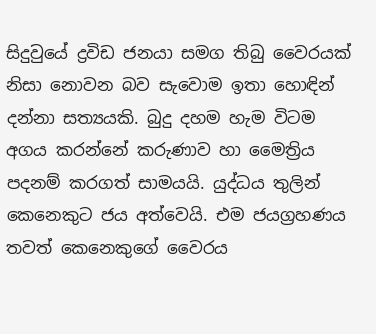සිදුවුයේ ද්‍රවිඩ ජනයා සමග තිබු වෛරයක් නිසා නොවන බව සැවොම ඉතා හොඳින් දන්නා සත්‍යයකි. බුදු දහම හැම විටම අගය කරන්නේ කරුණාව හා මෛත්‍රිය පදනම් කරගත් සාමයයි. යුද්ධය තුලින් කෙනෙකුට ජය අත්වෙයි. එම ජයග්‍රහණය තවත් කෙනෙකුගේ වෛරය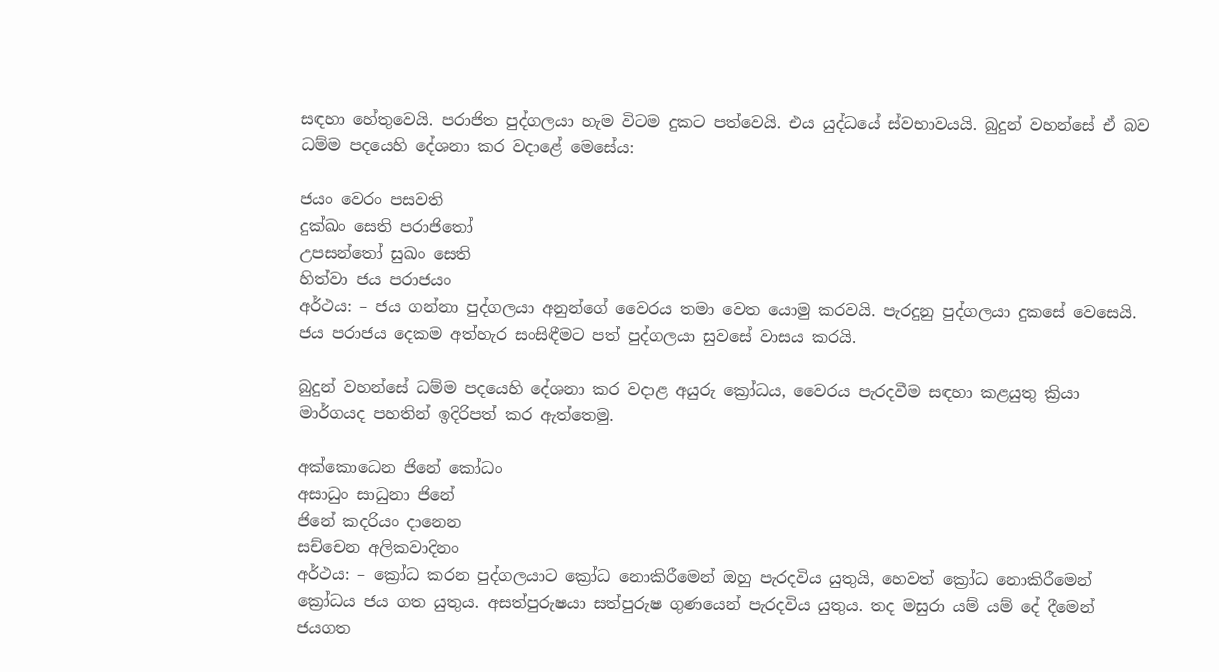සඳහා හේතුවෙයි. පරාජිත පුද්ගලයා හැම විටම දුකට පත්වෙයි. එය යුද්ධයේ ස්වභාවයයි. බුදුන් වහන්සේ ඒ බව ධම්ම පදයෙහි දේශනා කර වදාළේ මෙසේය:

ජයං වෙරං පසවති
දුක්ඛං සෙති පරාජිතෝ
උපසන්තෝ සුඛං සෙති
හිත්වා ජය පරාජයං
අර්ථය: – ජය ගන්නා පුද්ගලයා අනුන්ගේ වෛරය තමා වෙත යොමු කරවයි. පැරදුනු පුද්ගලයා දුකසේ වෙසෙයි. ජය පරාජය දෙකම අත්හැර සංසිඳීමට පත් පුද්ගලයා සුවසේ වාසය කරයි.

බුදුන් වහන්සේ ධම්ම පදයෙහි දේශනා කර වදාළ අයුරු ක්‍රෝධය, වෛරය පැරදවීම සඳහා කළයුතු ක්‍රියා මාර්ගයද පහතින් ඉදිරිපත් කර ඇත්තෙමු.

අක්කොධෙන ජිනේ කෝධං
අසාධුං සාධුනා ජිනේ
ජිනේ කදරියං දානෙන
සච්චෙන අලිකවාදිනං
අර්ථය: – ක්‍රෝධ කරන පුද්ගලයාට ක්‍රෝධ නොකිරීමෙන් ඔහු පැරදවිය යුතුයි, හෙවත් ක්‍රෝධ නොකිරීමෙන් ක්‍රෝධය ජය ගත යුතුය. අසත්පුරුෂයා සත්පුරුෂ ගුණයෙන් පැරදවිය යුතුය. තද මසුරා යම් යම් දේ දීමෙන් ජයගත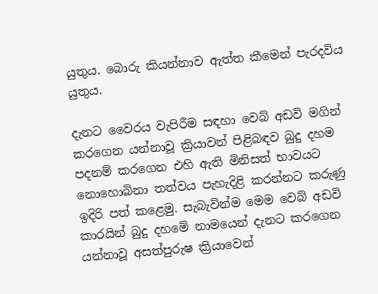යුතුය. බොරු කියන්නාව ඇත්ත කීමෙන් පැරදවිය යුතුය.

දැනට වෛරය වැපිරීම සඳහා වෙබ් අඩවි මගින් කරගෙන යන්නාවූ ක්‍රියාවන් පිළිබඳව බුදු දහම පදනම් කරගෙන එහි ඇති මිනිසත් භාවයට නොහොබිනා තත්වය පැහැදිළි කරන්නට කරුණු ඉදිරි පත් කළෙමු. සැබැවින්ම මෙම වෙබ් අඩවි කාරයින් බුදු දහමේ නාමයෙන් දැනට කරගෙන යන්නාවූ අසත්පුරුෂ ක්‍රියාවෙන්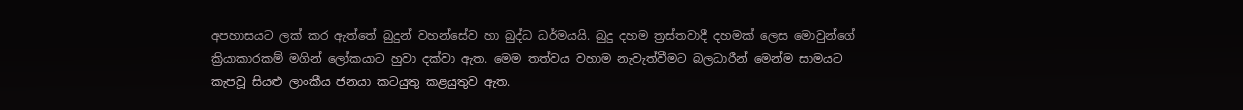අපහාසයට ලක් කර ඇත්තේ බුදුන් වහන්සේව හා බුද්ධ ධර්මයයි. බුදු දහම ත්‍රස්තවාදී දහමක් ලෙස මොවුන්ගේ ක්‍රියාකාරකම් මගින් ලෝකයාට හුවා දක්වා ඇත. මෙම තත්වය වහාම නැවැත්වීමට බලධාරීන් මෙන්ම සාමයට කැපවූ සියළු ලාංකීය ජනයා කටයුතු කළයුතුව ඇත.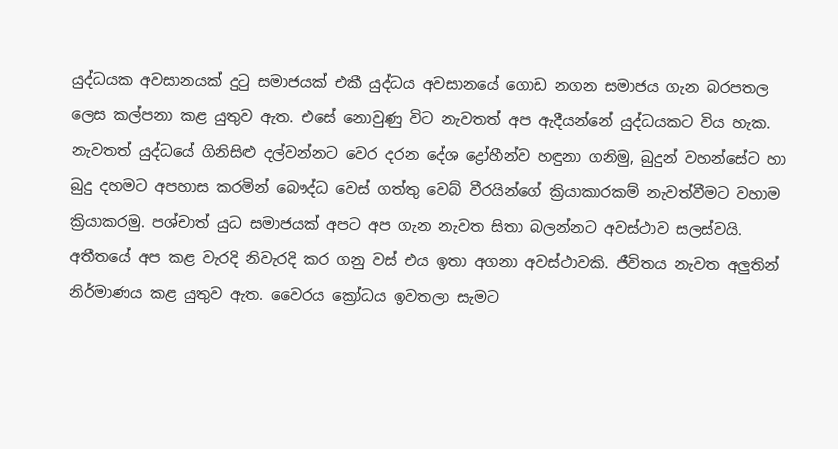යුද්ධයක අවසානයක් දුටු සමාජයක් එකී යුද්ධය අවසානයේ ගොඩ නගන සමාජය ගැන බරපතල ලෙස කල්පනා කළ යුතුව ඇත. එසේ නොවුණු විට නැවතත් අප ඇදීයන්නේ යුද්ධයකට විය හැක. නැවතත් යුද්ධයේ ගිනිසිළු දල්වන්නට වෙර දරන දේශ ද්‍රෝහීන්ව හඳුනා ගනිමු, බුදුන් වහන්සේට හා බුදු දහමට අපහාස කරමින් බෞද්ධ වෙස් ගත්තු වෙබ් වීරයින්ගේ ක්‍රියාකාරකම් නැවත්වීමට වහාම ක්‍රියාකරමු. පශ්චාත් යුධ සමාජයක් අපට අප ගැන නැවත සිතා බලන්නට අවස්ථාව සලස්වයි. අතීතයේ අප කළ වැරදි නිවැරදි කර ගනු වස් එය ඉතා අගනා අවස්ථාවකි. ජීවිතය නැවත අලුතින් නිර්මාණය කළ යුතුව ඇත. වෛරය ක්‍රෝධය ඉවතලා සැමට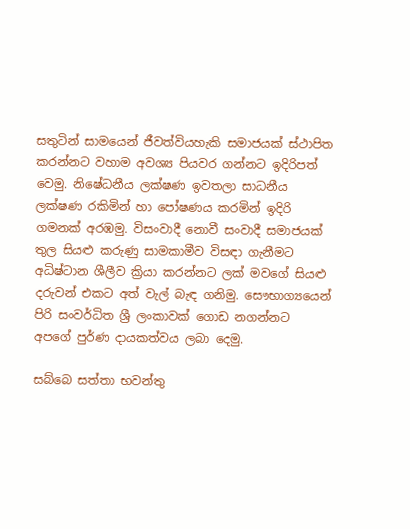සතුටින් සාමයෙන් ජීවත්වියහැකි සමාජයක් ස්ථාපිත කරන්නට වහාම අවශ්‍ය පියවර ගන්නට ඉදිරිපත් වෙමු. නිෂේධනීය ලක්ෂණ ඉවතලා සාධනීය ලක්ෂණ රකිමින් හා පෝෂණය කරමින් ඉදිරි ගමනක් අරඹමු. විසංවාදී නොවී සංවාදී සමාජයක් තුල සියළු කරුණු සාමකාමීව විසඳා ගැනීමට අධිෂ්ටාන ශීලීව ක්‍රියා කරන්නට ලක් මවගේ සියළු දරුවන් එකට අත් වැල් බැඳ ගනිමු. සෞභාග්‍යයෙන් පිරි සංවර්ධිත ශ්‍රී ලංකාවක් ගොඩ නගන්නට අපගේ පුර්ණ දායකත්වය ලබා දෙමු.

සබ්බෙ සත්තා භවන්තු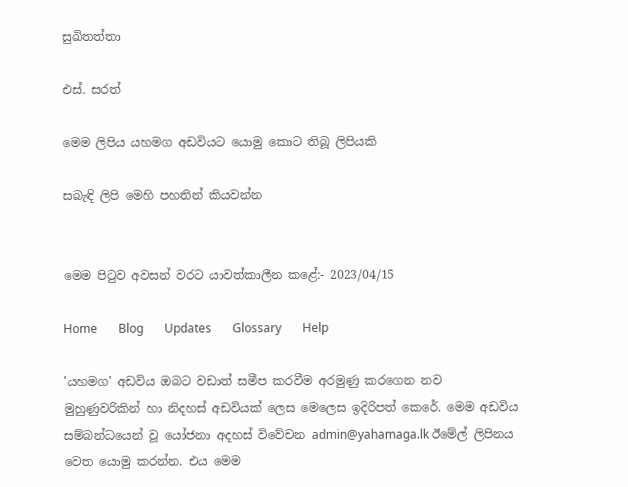සුඛිතත්තා

එස්. සරත්

මෙම ලිපිය යහමග අඩවියට යොමු කොට තිබූ ලිපියකි

සබැඳි ලිපි මෙහි පහතින් කියවන්න


මෙම පිටුව අවසන් වරට යාවත්කාලීන කළේ:- 2023/04/15

Home       Blog       Updates       Glossary       Help

'යහමග' අඩවිය ඔබට වඩාත් සමීප කරවීම අරමුණු කරගෙන නව මුහුණුවරිකින් හා නිදහස් අඩවියක් ලෙස මෙලෙස ඉදිරිපත් කෙරේ. මෙම අඩවිය සම්බන්ධයෙන් වූ යෝජනා අදහස් විවේචන admin@yahamaga.lk ඊමේල් ලිපිනය වෙත යොමු කරන්න. එය මෙම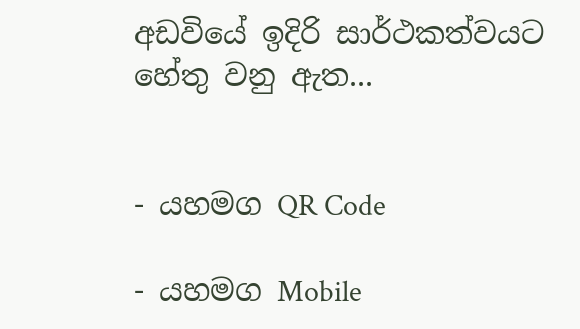අඩවියේ ඉදිරි සාර්ථකත්වයට හේතු වනු ඇත...


- යහමග QR Code

- යහමග Mobile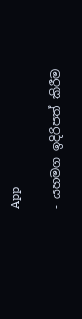App

- යහමග ඉදිරිපත් කිරීම